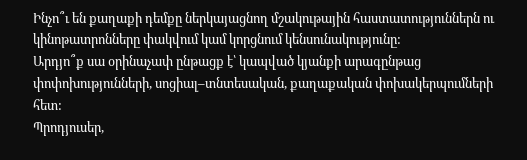Ինչո՞ւ են քաղաքի դեմքը ներկայացնող մշակութային հաստատություններն ու կինոթատրոնները փակվում կամ կորցնում կենսունակությունը:
Արդյո՞ք սա օրինաչափ ընթացք է՝ կապված կյանքի արագընթաց փոփոխությունների, սոցիալ–տնտեսական, քաղաքական փոխակերպումների հետ:
Պրոդյուսեր,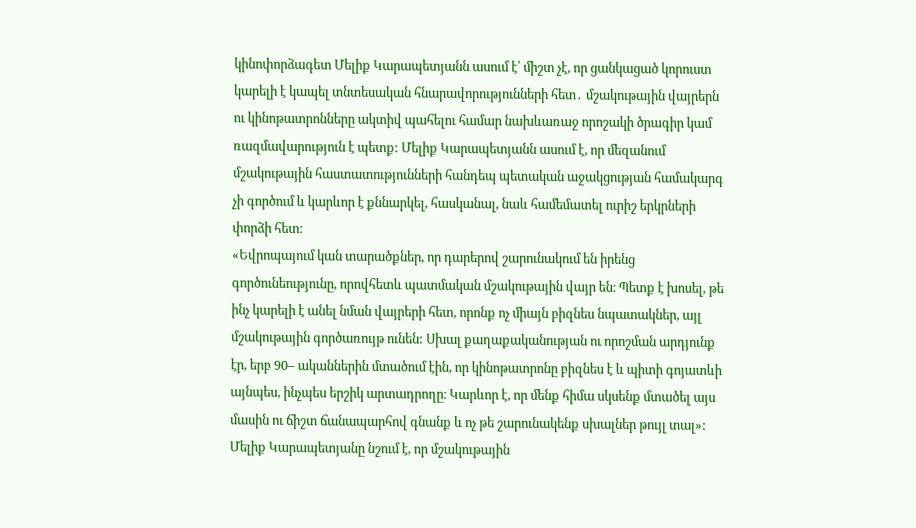կինոփորձագետ Մելիք Կարապետյանն ասում է՝ միշտ չէ, որ ցանկացած կորուստ կարելի է կապել տնտեսական հնարավորությունների հետ․ մշակութային վայրերն ու կինոթատրոնները ակտիվ պահելու համար նախևառաջ որոշակի ծրագիր կամ ռազմավարություն է պետք: Մելիք Կարապետյանն ասում է, որ մեզանում մշակութային հաստատությունների հանդեպ պետական աջակցության համակարգ չի գործում և կարևոր է քննարկել, հասկանալ, նաև համեմատել ուրիշ երկրների փորձի հետ։
«Եվրոպայում կան տարածքներ, որ դարերով շարունակում են իրենց գործունեությունը, որովհետև պատմական մշակութային վայր են։ Պետք է խոսել, թե ինչ կարելի է անել նման վայրերի հետ, որոնք ոչ միայն բիզնես նպատակներ, այլ մշակութային գործառույթ ունեն: Սխալ քաղաքականության ու որոշման արդյունք էր, երբ 90– ականներին մտածում էին, որ կինոթատրոնը բիզնես է և պիտի գոյատևի այնպես, ինչպես երշիկ արտադրողը։ Կարևոր է, որ մենք հիմա սկսենք մտածել այս մասին ու ճիշտ ճանապարհով գնանք և ոչ թե շարունակենք սխալներ թույլ տալ»:
Մելիք Կարապետյանը նշում է, որ մշակութային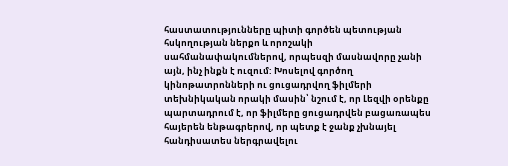հաստատությունները պիտի գործեն պետության հսկողության ներքո և որոշակի սահմանափակումներով, որպեսզի մասնավորը չանի այն, ինչ ինքն է ուզում: Խոսելով գործող կինոթատրոնների ու ցուցադրվող ֆիլմերի տեխնիկական որակի մասին՝ նշում է, որ Լեզվի օրենքը պարտադրում է, որ ֆիլմերը ցուցադրվեն բացառապես հայերեն ենթագրերով, որ պետք է ջանք չխնայել հանդիսատես ներգրավելու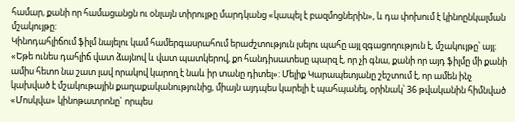համար, քանի որ համացանցն ու օնլայն տիրույթը մարդկանց «կապել է բազմոցներին», և դա փոխում է կինոընկալման մշակույթը:
Կինոդահլիճում ֆիլմ նայելու կամ համերգասրահում երաժշտություն լսելու պահը այլ զգացողություն է, մշակույթը՝ այլ։
«Եթե ունես դահլիճ վատ ձայնով և վատ պատկերով, քո հանդիսատեսը պարզ է, որ չի գնա, քանի որ այդ ֆիլմը մի քանի ամիս հետո նա շատ լավ որակով կարող է նաև իր տանը դիտել»: Մելիք Կարապետյանը շեշտում է, որ ամեն ինչ կախված է մշակութային քաղաքականությունից, միայն այդպես կարելի է պահպանել, օրինակ՝ 36 թվականին հիմնված «Մոսկվա» կինոթատրոնը` որպես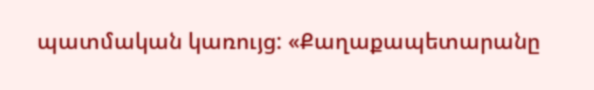պատմական կառույց: «Քաղաքապետարանը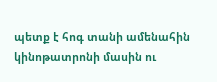պետք է հոգ տանի ամենահին կինոթատրոնի մասին ու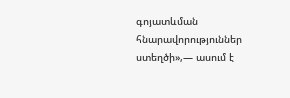գոյատևման հնարավորություններ ստեղծի»,— ասում է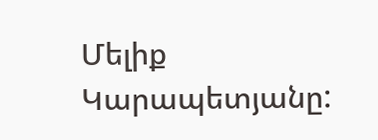Մելիք Կարապետյանը: